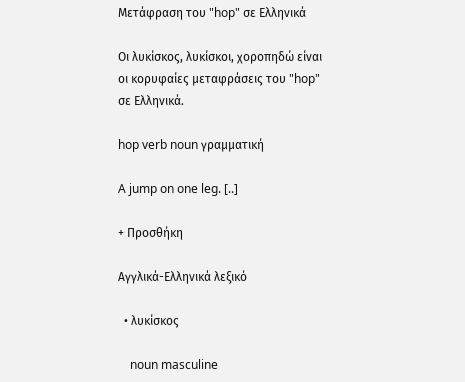Μετάφραση του "hop" σε Ελληνικά

Οι λυκίσκος, λυκίσκοι, χοροπηδώ είναι οι κορυφαίες μεταφράσεις του "hop" σε Ελληνικά.

hop verb noun γραμματική

A jump on one leg. [..]

+ Προσθήκη

Αγγλικά-Ελληνικά λεξικό

  • λυκίσκος

    noun masculine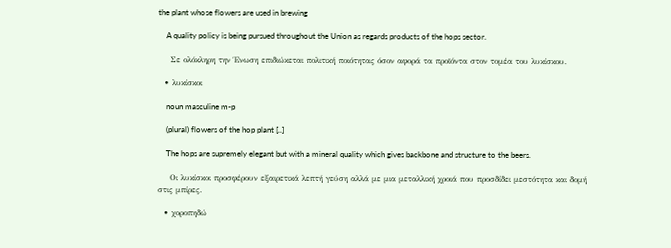the plant whose flowers are used in brewing

    A quality policy is being pursued throughout the Union as regards products of the hops sector.

    Σε ολόκληρη την Ένωση επιδιώκεται πολιτική ποιότητας όσον αφορά τα προϊόντα στον τομέα του λυκίσκου.

  • λυκίσκοι

    noun masculine m-p

    (plural) flowers of the hop plant [..]

    The hops are supremely elegant but with a mineral quality which gives backbone and structure to the beers.

    Οι λυκίσκοι προσφέρουν εξαιρετικά λεπτή γεύση αλλά με μια μεταλλική χροιά που προσδίδει μεστότητα και δομή στις μπίρες.

  • χοροπηδώ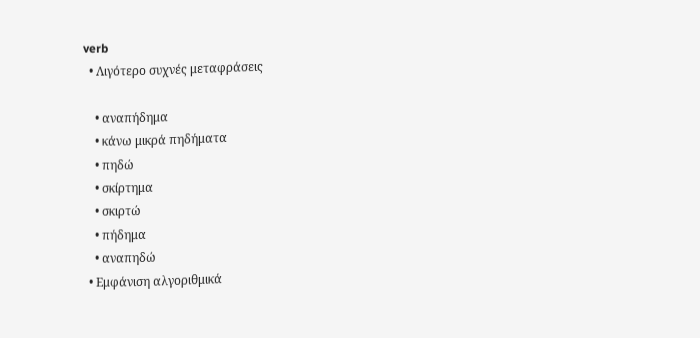verb
  • Λιγότερο συχνές μεταφράσεις

    • αναπήδημα
    • κάνω μικρά πηδήματα
    • πηδώ
    • σκίρτημα
    • σκιρτώ
    • πήδημα
    • αναπηδώ
  • Εμφάνιση αλγοριθμικά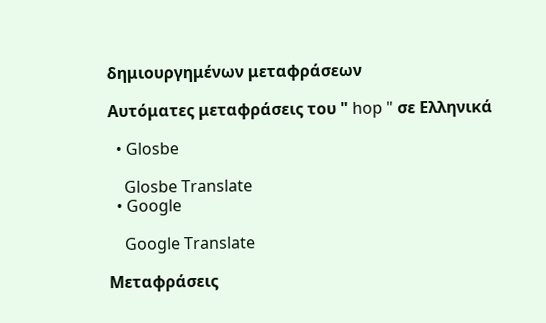δημιουργημένων μεταφράσεων

Αυτόματες μεταφράσεις του " hop " σε Ελληνικά

  • Glosbe

    Glosbe Translate
  • Google

    Google Translate

Μεταφράσεις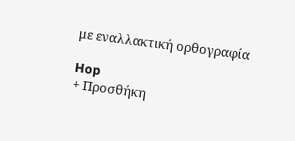με εναλλακτική ορθογραφία

Hop
+ Προσθήκη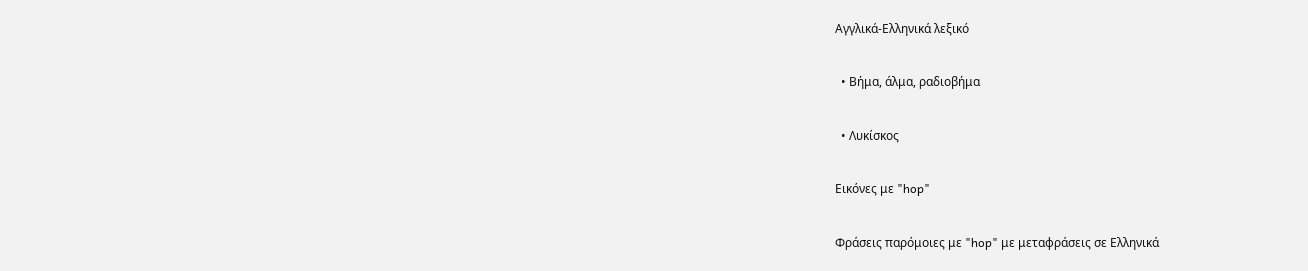Αγγλικά-Ελληνικά λεξικό

  • Βήμα, άλμα, ραδιοβήμα

  • Λυκίσκος

Εικόνες με "hop"

Φράσεις παρόμοιες με "hop" με μεταφράσεις σε Ελληνικά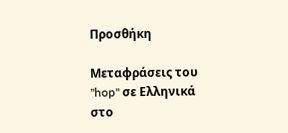Προσθήκη

Μεταφράσεις του "hop" σε Ελληνικά στο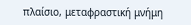πλαίσιο, μεταφραστική μνήμη